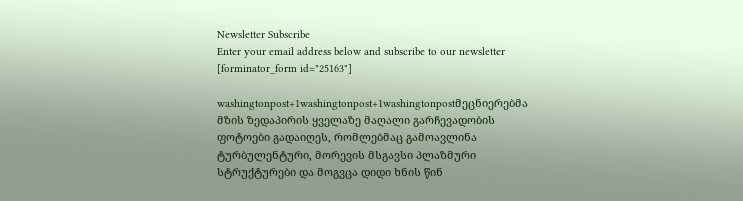Newsletter Subscribe
Enter your email address below and subscribe to our newsletter
[forminator_form id="25163"]

washingtonpost+1washingtonpost+1washingtonpostმეცნიერებმა მზის ზედაპირის ყველაზე მაღალი გარჩევადობის ფოტოები გადაიღეს, რომლებმაც გამოავლინა ტურბულენტური, მორევის მსგავსი პლაზმური სტრუქტურები და მოგვცა დიდი ხნის წინ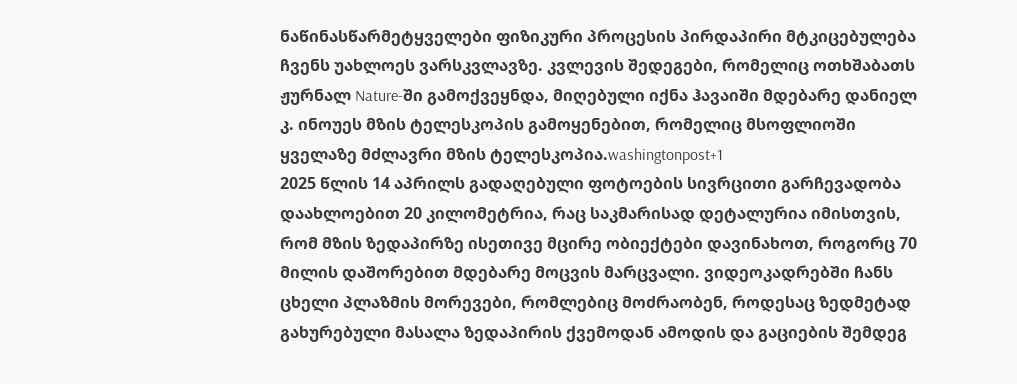ნაწინასწარმეტყველები ფიზიკური პროცესის პირდაპირი მტკიცებულება ჩვენს უახლოეს ვარსკვლავზე. კვლევის შედეგები, რომელიც ოთხშაბათს ჟურნალ Nature-ში გამოქვეყნდა, მიღებული იქნა ჰავაიში მდებარე დანიელ კ. ინოუეს მზის ტელესკოპის გამოყენებით, რომელიც მსოფლიოში ყველაზე მძლავრი მზის ტელესკოპია.washingtonpost+1
2025 წლის 14 აპრილს გადაღებული ფოტოების სივრცითი გარჩევადობა დაახლოებით 20 კილომეტრია, რაც საკმარისად დეტალურია იმისთვის, რომ მზის ზედაპირზე ისეთივე მცირე ობიექტები დავინახოთ, როგორც 70 მილის დაშორებით მდებარე მოცვის მარცვალი. ვიდეოკადრებში ჩანს ცხელი პლაზმის მორევები, რომლებიც მოძრაობენ, როდესაც ზედმეტად გახურებული მასალა ზედაპირის ქვემოდან ამოდის და გაციების შემდეგ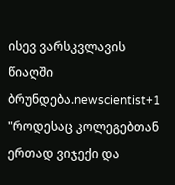ისევ ვარსკვლავის წიაღში ბრუნდება.newscientist+1
"როდესაც კოლეგებთან ერთად ვიჯექი და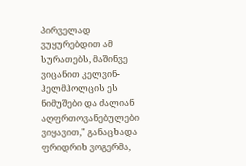პირველად ვუყურებდით ამ სურათებს, მაშინვე ვიცანით კელვინ-ჰელმჰოლცის ეს ნიმუშები და ძალიან აღფრთოვანებულები ვიყავით," განაცხადა ფრიდრიხ ვოგერმა,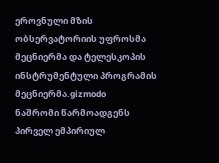ეროვნული მზის ობსერვატორიის უფროსმა მეცნიერმა და ტელესკოპის ინსტრუმენტული პროგრამის მეცნიერმა.gizmodo
ნაშრომი წარმოადგენს პირველ ემპირიულ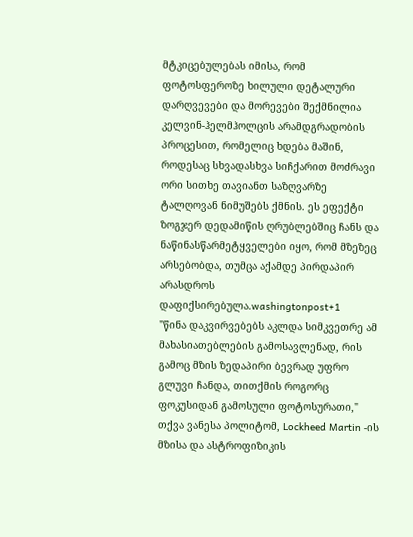მტკიცებულებას იმისა, რომ ფოტოსფეროზე ხილული დეტალური დარღვევები და მორევები შექმნილია კელვინ-ჰელმჰოლცის არამდგრადობის პროცესით, რომელიც ხდება მაშინ, როდესაც სხვადასხვა სიჩქარით მოძრავი ორი სითხე თავიანთ საზღვარზე ტალღოვან ნიმუშებს ქმნის. ეს ეფექტი ზოგჯერ დედამიწის ღრუბლებშიც ჩანს და ნაწინასწარმეტყველები იყო, რომ მზეზეც არსებობდა, თუმცა აქამდე პირდაპირ არასდროს დაფიქსირებულა.washingtonpost+1
"წინა დაკვირვებებს აკლდა სიმკვეთრე ამ მახასიათებლების გამოსავლენად, რის გამოც მზის ზედაპირი ბევრად უფრო გლუვი ჩანდა, თითქმის როგორც ფოკუსიდან გამოსული ფოტოსურათი," თქვა ვანესა პოლიტომ, Lockheed Martin -ის მზისა და ასტროფიზიკის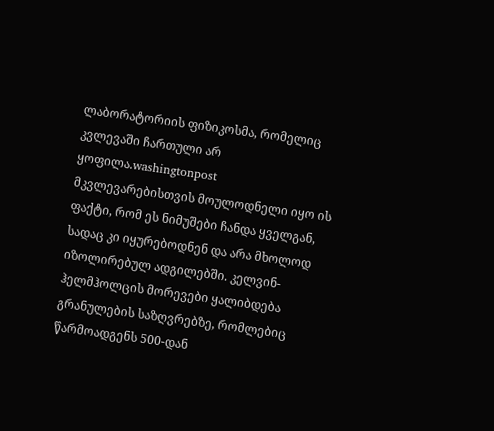ლაბორატორიის ფიზიკოსმა, რომელიც კვლევაში ჩართული არ ყოფილა.washingtonpost
მკვლევარებისთვის მოულოდნელი იყო ის ფაქტი, რომ ეს ნიმუშები ჩანდა ყველგან, სადაც კი იყურებოდნენ და არა მხოლოდ იზოლირებულ ადგილებში. კელვინ-ჰელმჰოლცის მორევები ყალიბდება გრანულების საზღვრებზე, რომლებიც წარმოადგენს 500-დან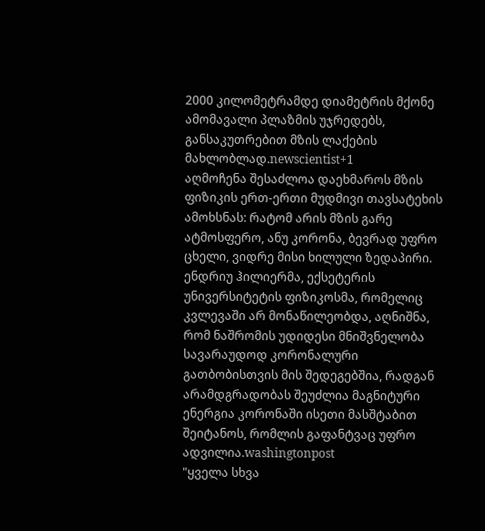2000 კილომეტრამდე დიამეტრის მქონე ამომავალი პლაზმის უჯრედებს, განსაკუთრებით მზის ლაქების მახლობლად.newscientist+1
აღმოჩენა შესაძლოა დაეხმაროს მზის ფიზიკის ერთ-ერთი მუდმივი თავსატეხის ამოხსნას: რატომ არის მზის გარე ატმოსფერო, ანუ კორონა, ბევრად უფრო ცხელი, ვიდრე მისი ხილული ზედაპირი. ენდრიუ ჰილიერმა, ექსეტერის უნივერსიტეტის ფიზიკოსმა, რომელიც კვლევაში არ მონაწილეობდა, აღნიშნა, რომ ნაშრომის უდიდესი მნიშვნელობა სავარაუდოდ კორონალური გათბობისთვის მის შედეგებშია, რადგან არამდგრადობას შეუძლია მაგნიტური ენერგია კორონაში ისეთი მასშტაბით შეიტანოს, რომლის გაფანტვაც უფრო ადვილია.washingtonpost
"ყველა სხვა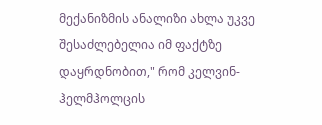მექანიზმის ანალიზი ახლა უკვე შესაძლებელია იმ ფაქტზე დაყრდნობით," რომ კელვინ-ჰელმჰოლცის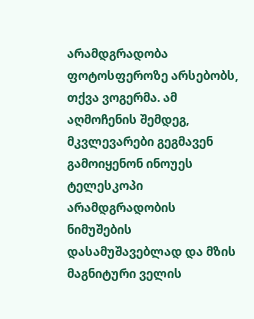არამდგრადობა ფოტოსფეროზე არსებობს, თქვა ვოგერმა. ამ აღმოჩენის შემდეგ, მკვლევარები გეგმავენ გამოიყენონ ინოუეს ტელესკოპი არამდგრადობის ნიმუშების დასამუშავებლად და მზის მაგნიტური ველის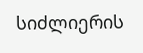სიძლიერის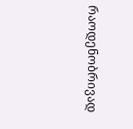რაოდენობრივად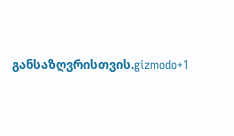განსაზღვრისთვის.gizmodo+1